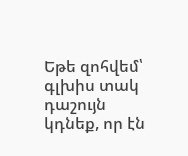Եթե զոհվեմ՝ գլխիս տակ դաշույն կդնեք, որ էն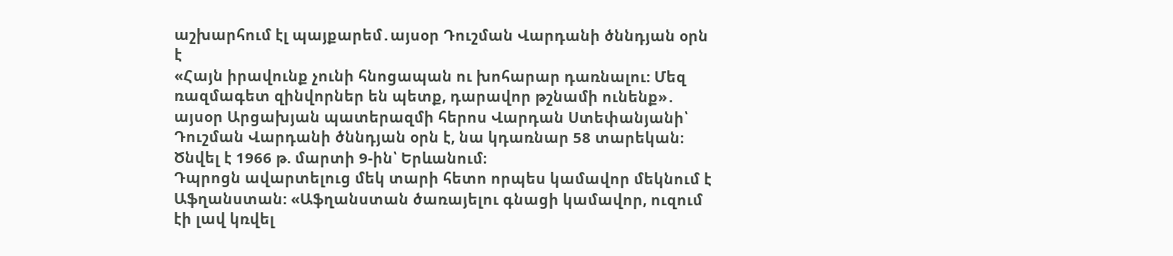աշխարհում էլ պայքարեմ․այսօր Դուշման Վարդանի ծննդյան օրն է
«Հայն իրավունք չունի հնոցապան ու խոհարար դառնալու: Մեզ ռազմագետ զինվորներ են պետք, դարավոր թշնամի ունենք»․ այսօր Արցախյան պատերազմի հերոս Վարդան Ստեփանյանի՝ Դուշման Վարդանի ծննդյան օրն է, նա կդառնար 58 տարեկան։
Ծնվել է 1966 թ. մարտի 9-ին՝ Երևանում։
Դպրոցն ավարտելուց մեկ տարի հետո որպես կամավոր մեկնում է Աֆղանստան: «Աֆղանստան ծառայելու գնացի կամավոր, ուզում էի լավ կռվել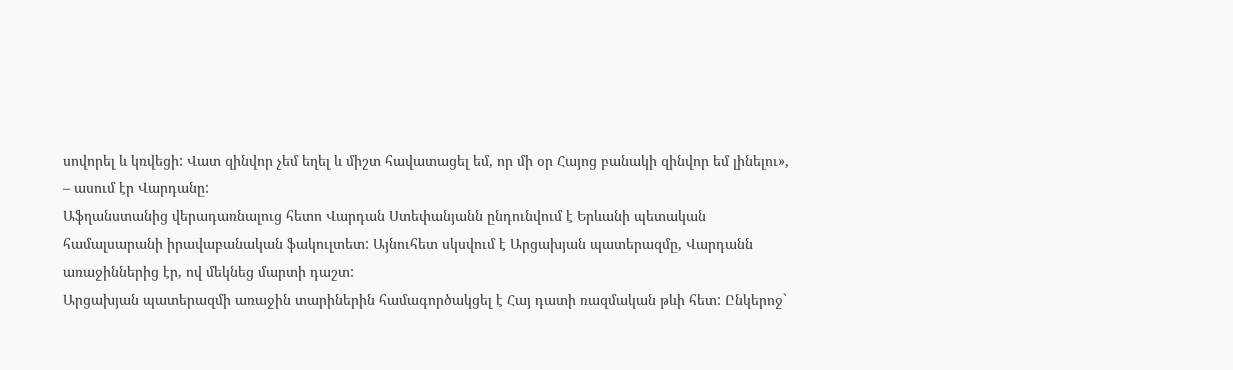սովորել և կռվեցի: Վատ զինվոր չեմ եղել և միշտ հավատացել եմ, որ մի օր Հայոց բանակի զինվոր եմ լինելու», – ասում էր Վարդանը:
Աֆղանստանից վերադառնալուց հետո Վարդան Ստեփանյանն ընդունվում է Երևանի պետական համալսարանի իրավաբանական ֆակուլտետ: Այնուհետ սկսվում է Արցախյան պատերազմը, Վարդանն առաջիններից էր, ով մեկնեց մարտի դաշտ:
Արցախյան պատերազմի առաջին տարիներին համագործակցել է Հայ դատի ռազմական թևի հետ: Ընկերոջ`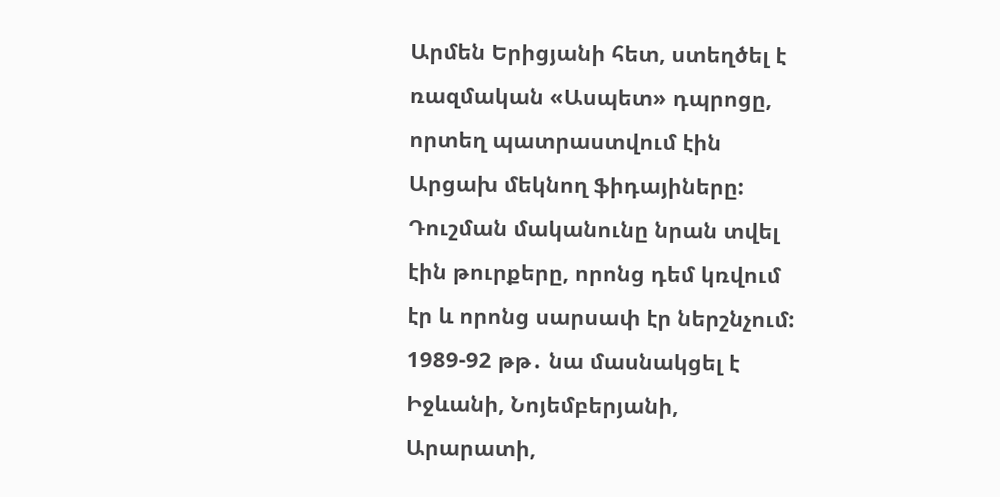Արմեն Երիցյանի հետ, ստեղծել է ռազմական «Ասպետ» դպրոցը, որտեղ պատրաստվում էին Արցախ մեկնող ֆիդայիները:
Դուշման մականունը նրան տվել էին թուրքերը, որոնց դեմ կռվում էր և որոնց սարսափ էր ներշնչում:
1989-92 թթ․ նա մասնակցել է Իջևանի, Նոյեմբերյանի, Արարատի,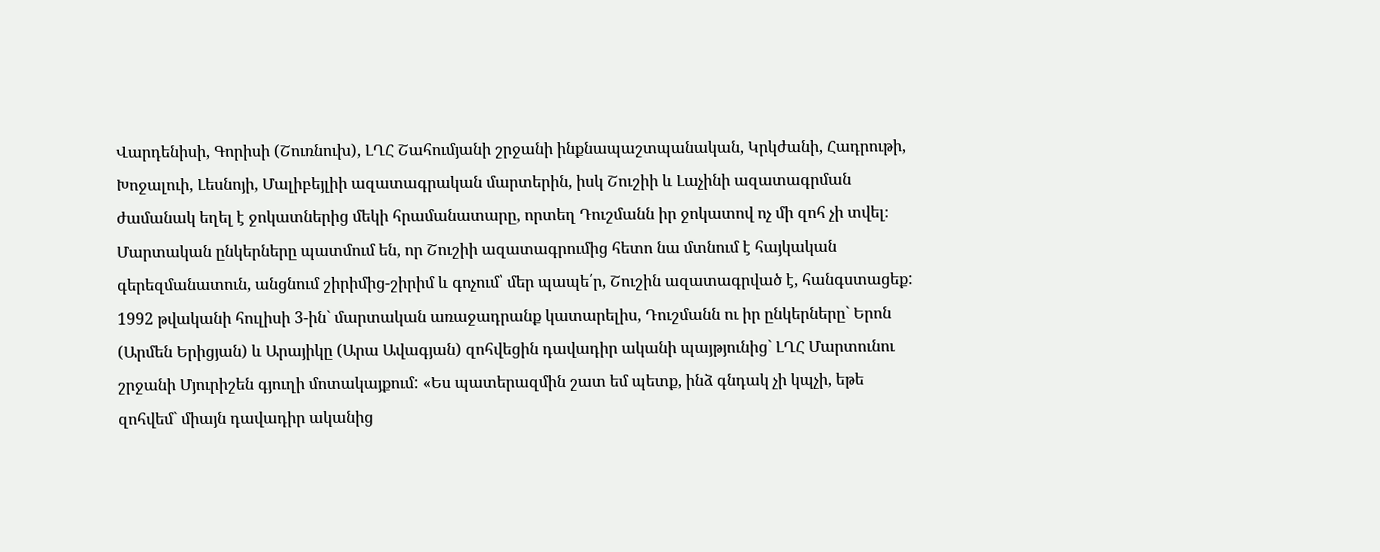Վարդենիսի, Գորիսի (Շուռնուխ), ԼՂՀ Շահումյանի շրջանի ինքնապաշտպանական, Կրկժանի, Հադրութի, Խոջալուի, Լեսնոյի, Մալիբեյլիի ազատագրական մարտերին, իսկ Շուշիի և Լաչինի ազատագրման ժամանակ եղել է ջոկատներից մեկի հրամանատարը, որտեղ Դուշմանն իր ջոկատով ոչ մի զոհ չի տվել։ Մարտական ընկերները պատմում են, որ Շուշիի ազատագրումից հետո նա մտնում է հայկական գերեզմանատուն, անցնում շիրիմից-շիրիմ և գոչում՝ մեր պապե՛ր, Շուշին ազատագրված է, հանգստացեք:
1992 թվականի հուլիսի 3-ին` մարտական առաջադրանք կատարելիս, Դուշմանն ու իր ընկերները` Երոն (Արմեն Երիցյան) և Արայիկը (Արա Ավագյան) զոհվեցին դավադիր ականի պայթյունից` ԼՂՀ Մարտունու շրջանի Մյուրիշեն գյուղի մոտակայքում: «Ես պատերազմին շատ եմ պետք, ինձ գնդակ չի կպչի, եթե զոհվեմ` միայն դավադիր ականից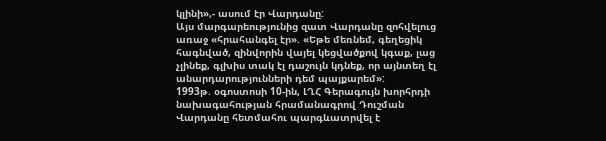կլինի»,- ասում էր Վարդանը:
Այս մարգարեությունից զատ Վարդանը զոհվելուց առաջ «հրահանգել էր». «Եթե մեռնեմ, գեղեցիկ հագնված, զինվորին վայել կեցվածքով կգաք, լաց չլինեք, գլխիս տակ էլ դաշույն կդնեք, որ այնտեղ էլ անարդարությունների դեմ պայքարեմ»:
1993թ. օգոստոսի 10-ին, ԼՂՀ Գերագույն խորհրդի նախագահության հրամանագրով Դուշման Վարդանը հետմահու պարգևատրվել է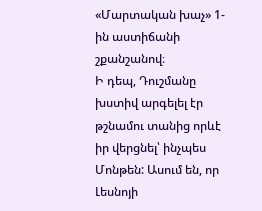«Մարտական խաչ» 1-ին աստիճանի շքանշանով։
Ի դեպ, Դուշմանը խստիվ արգելել էր թշնամու տանից որևէ իր վերցնել՝ ինչպես Մոնթեն: Ասում են, որ Լեսնոյի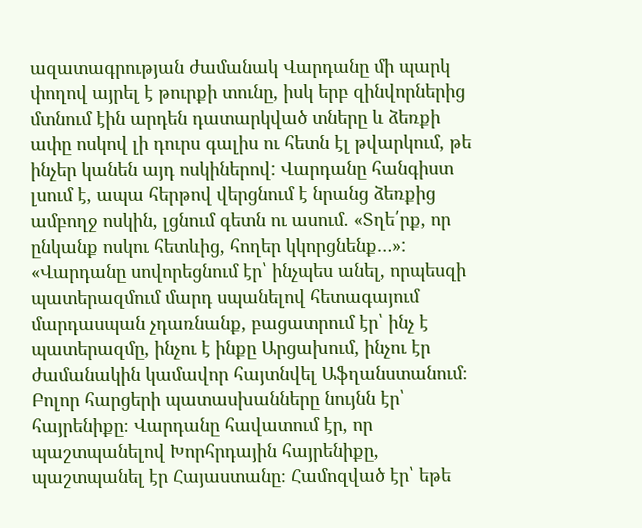ազատագրության ժամանակ Վարդանը մի պարկ փողով այրել է թուրքի տունը, իսկ երբ զինվորներից մտնում էին արդեն դատարկված տները և ձեռքի ափը ոսկով լի դուրս գալիս ու հետն էլ թվարկում, թե ինչեր կանեն այդ ոսկիներով: Վարդանը հանգիստ լսում է, ապա հերթով վերցնում է նրանց ձեռքից ամբողջ ոսկին, լցնում գետն ու ասում. «Տղե՛րք, որ ընկանք ոսկու հետևից, հողեր կկորցնենք…»:
«Վարդանը սովորեցնում էր՝ ինչպես անել, որպեսզի պատերազմում մարդ սպանելով հետագայում մարդասպան չդառնանք, բացատրում էր՝ ինչ է պատերազմը, ինչու է ինքը Արցախում, ինչու էր ժամանակին կամավոր հայտնվել Աֆղանստանում։ Բոլոր հարցերի պատասխանները նույնն էր՝ հայրենիքը։ Վարդանը հավատում էր, որ պաշտպանելով Խորհրդային հայրենիքը, պաշտպանել էր Հայաստանը։ Համոզված էր՝ եթե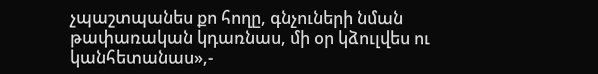չպաշտպանես քո հողը, գնչուների նման թափառական կդառնաս, մի օր կձուլվես ու կանհետանաս»,-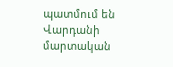պատմում են Վարդանի մարտական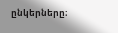ընկերները։